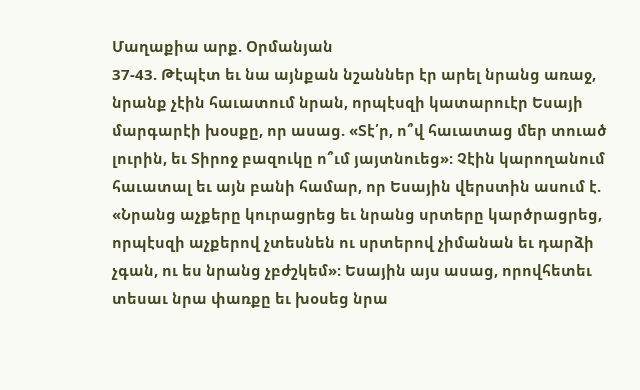Մաղաքիա արք. Օրմանյան
37-43. Թէպէտ եւ նա այնքան նշաններ էր արել նրանց առաջ, նրանք չէին հաւատում նրան, որպէսզի կատարուէր Եսայի մարգարէի խօսքը, որ ասաց. «Տէ՛ր, ո՞վ հաւատաց մեր տուած լուրին, եւ Տիրոջ բազուկը ո՞ւմ յայտնուեց»: Չէին կարողանում հաւատալ եւ այն բանի համար, որ Եսային վերստին ասում է. «Նրանց աչքերը կուրացրեց եւ նրանց սրտերը կարծրացրեց, որպէսզի աչքերով չտեսնեն ու սրտերով չիմանան եւ դարձի չգան, ու ես նրանց չբժշկեմ»: Եսային այս ասաց, որովհետեւ տեսաւ նրա փառքը եւ խօսեց նրա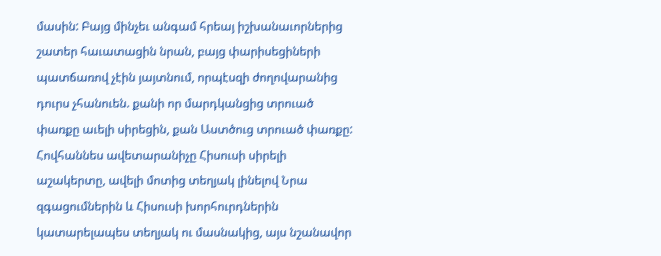մասին: Բայց մինչեւ անգամ հրեայ իշխանաւորներից շատեր հաւատացին նրան, բայց փարիսեցիների պատճառով չէին յայտնում, որպէսզի ժողովարանից դուրս չհանուեն. քանի որ մարդկանցից տրուած փառքը աւելի սիրեցին, քան Աստծուց տրուած փառքը:
Հովհաննես ավետարանիչը Հիսուսի սիրելի աշակերտը, ավելի մոտից տեղյակ լինելով Նրա զգացումներին և Հիսուսի խորհուրդներին կատարելապես տեղյակ ու մասնակից, այս նշանավոր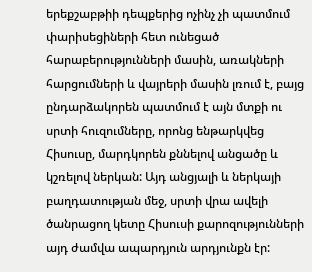երեքշաբթիի դեպքերից ոչինչ չի պատմում փարիսեցիների հետ ունեցած հարաբերությունների մասին, առակների հարցումների և վայրերի մասին լռում է, բայց ընդարձակորեն պատմում է այն մտքի ու սրտի հուզումները, որոնց ենթարկվեց Հիսուսը, մարդկորեն քննելով անցածը և կշռելով ներկան: Այդ անցյալի և ներկայի բաղդատության մեջ, սրտի վրա ավելի ծանրացող կետը Հիսուսի քարոզությունների այդ ժամվա ապարդյուն արդյունքն էր: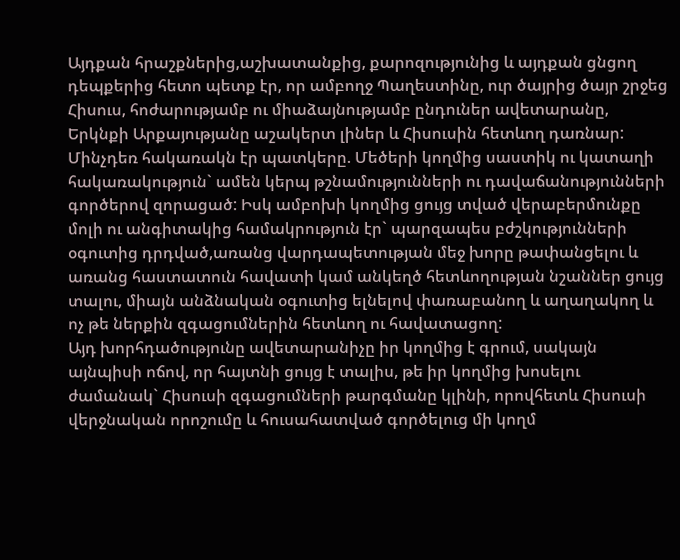Այդքան հրաշքներից,աշխատանքից, քարոզությունից և այդքան ցնցող դեպքերից հետո պետք էր, որ ամբողջ Պաղեստինը, ուր ծայրից ծայր շրջեց Հիսուս, հոժարությամբ ու միաձայնությամբ ընդուներ ավետարանը, Երկնքի Արքայությանը աշակերտ լիներ և Հիսուսին հետևող դառնար: Մինչդեռ հակառակն էր պատկերը. Մեծերի կողմից սաստիկ ու կատաղի հակառակություն` ամեն կերպ թշնամությունների ու դավաճանությունների գործերով զորացած: Իսկ ամբոխի կողմից ցույց տված վերաբերմունքը մոլի ու անգիտակից համակրություն էր` պարզապես բժշկությունների օգուտից դրդված,առանց վարդապետության մեջ խորը թափանցելու և առանց հաստատուն հավատի կամ անկեղծ հետևողության նշաններ ցույց տալու, միայն անձնական օգուտից ելնելով փառաբանող և աղաղակող և ոչ թե ներքին զգացումներին հետևող ու հավատացող:
Այդ խորհդածությունը ավետարանիչը իր կողմից է գրում, սակայն այնպիսի ոճով, որ հայտնի ցույց է տալիս, թե իր կողմից խոսելու ժամանակ` Հիսուսի զգացումների թարգմանը կլինի, որովհետև Հիսուսի վերջնական որոշումը և հուսահատված գործելուց մի կողմ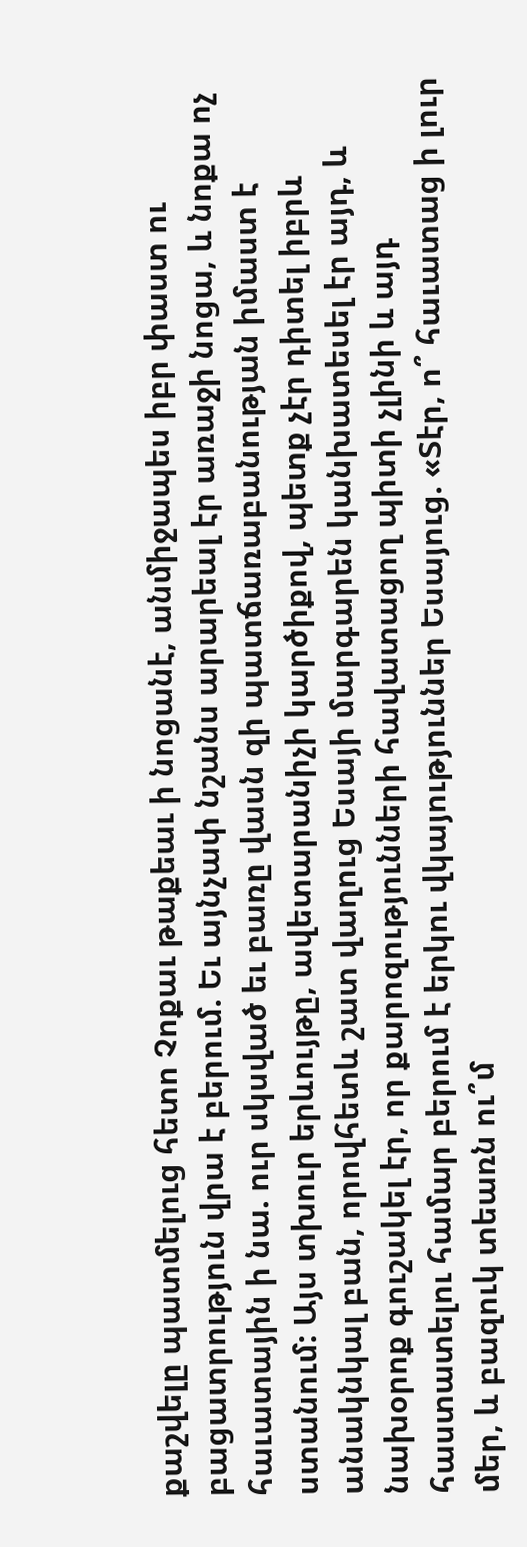քաշվելը պատմելուց հետո Չոքաւ թաքեաւ ի նոցանէ, անմիջապես իբր փաստ ու բացատրություն վրա է բերում. Եւ այնչափ նշանս արարեալ էր առաջի նոցա, և նոքա ոչ հաւատային ի նա. ուր սկսված եւ բառը վասն զի պատճառաբանության իմաստ է ստանում: Այս տխուր երևույթը, ավետարանիչի կարծիքով, պետք չէր դիտել իբրև անակնկալ բան, որովհետև շատ վաղուց Եսայի մարգարեն կանխատեսել էր այդ, և նախօրոք գուշակել էր, որ քարոզությունների հավատացող պիտի չլինի և այդ հաստատելու համար բերում է երկու վկայություններ Եսայուց. «Տէր, ո՞ հաւատաց ի լուր մեր, և բազուկ տեառն ու՞մ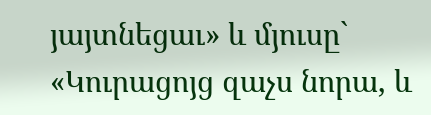յայտնեցաւ» և մյուսը` «Կուրացոյց զաչս նորա, և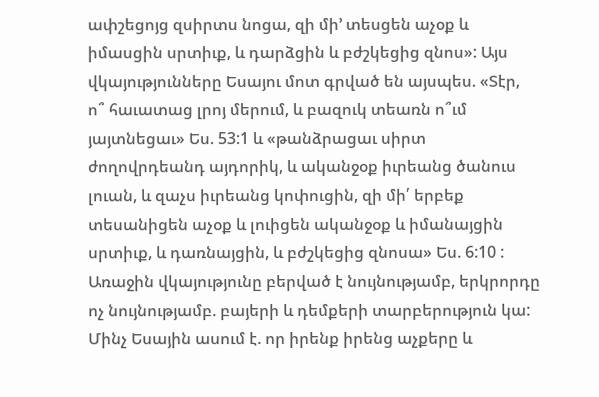ափշեցոյց զսիրտս նոցա, զի մի’ տեսցեն աչօք և իմասցին սրտիւք, և դարձցին և բժշկեցից զնոս»: Այս վկայությունները Եսայու մոտ գրված են այսպես. «Տէր, ո՞ հաւատաց լրոյ մերում, և բազուկ տեառն ո՞ւմ յայտնեցաւ» Ես. 53:1 և «թանձրացաւ սիրտ ժողովրդեանդ այդորիկ, և ականջօք իւրեանց ծանուս լուան, և զաչս իւրեանց կոփուցին, զի մի՛ երբեք տեսանիցեն աչօք և լուիցեն ականջօք և իմանայցին սրտիւք, և դառնայցին, և բժշկեցից զնոսա» Ես. 6:10 : Առաջին վկայությունը բերված է նույնությամբ, երկրորդը ոչ նույնությամբ. բայերի և դեմքերի տարբերություն կա: Մինչ Եսային ասում է. որ իրենք իրենց աչքերը և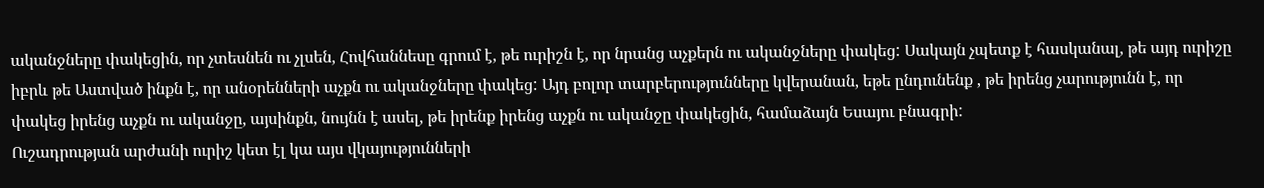ականջները փակեցին, որ չտեսնեն ու չլսեն, Հովհաննեսը գրում է, թե ուրիշն է, որ նրանց աչքերն ու ականջները փակեց: Սակայն չպետք է հասկանալ, թե այդ ուրիշը իբրև թե Աստված ինքն է, որ անօրենների աչքն ու ականջները փակեց: Այդ բոլոր տարբերությունները կվերանան, եթե ընդունենք , թե իրենց չարությունն է, որ փակեց իրենց աչքն ու ականջը, այսինքն, նույնն է ասել, թե իրենք իրենց աչքն ու ականջը փակեցին, համաձայն Եսայու բնագրի:
Ուշադրության արժանի ուրիշ կետ էլ կա այս վկայությունների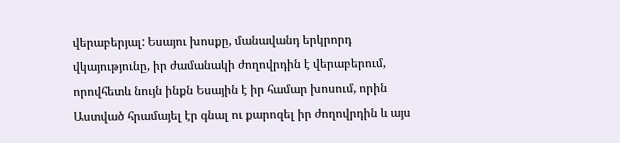վերաբերյալ: Եսայու խոսքը, մանավանդ երկրորդ վկայությունը, իր ժամանակի ժողովրդին է վերաբերում, որովհետև նույն ինքն Եսային է իր համար խոսում, որին Աստված հրամայել էր գնալ ու քարոզել իր ժողովրդին և այս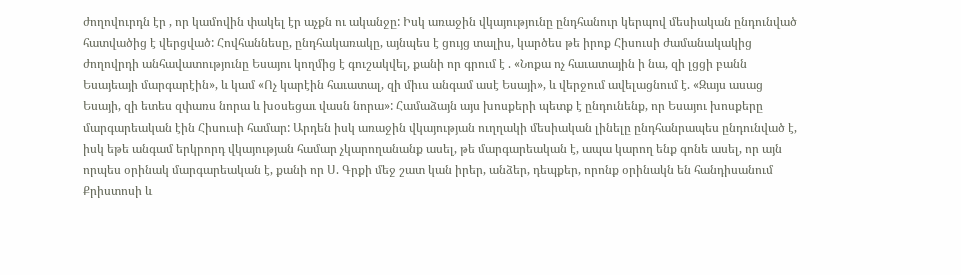ժողովուրդն էր , որ կամովին փակել էր աչքն ու ականջը: Իսկ առաջին վկայությունը ընդհանուր կերպով մեսիական ընդունված հատվածից է վերցված: Հովհաննեսը, ընդհակառակը, այնպես է ցույց տալիս, կարծես թե իրոք Հիսուսի ժամանակակից ժողովրդի անհավատությունը Եսայու կողմից է գուշակվել, քանի որ գրում է . «Նոքա ոչ հաւատային ի նա, զի լցցի բանն Եսայեայի մարգարէին», և կամ «Ոչ կարէին հաւատալ, զի միւս անգամ ասէ Եսայի», և վերջում ավելացնում է. «Զայս ասաց Եսայի, զի ետես զփառս նորա և խօսեցաւ վասն նորա»: Համաձայն այս խոսքերի պետք է ընդունենք, որ Եսայու խոսքերը մարգարեական էին Հիսուսի համար: Արդեն իսկ առաջին վկայության ուղղակի մեսիական լինելը ընդհանրապես ընդունված է, իսկ եթե անգամ երկրորդ վկայության համար չկարողանանք ասել, թե մարգարեական է, ապա կարող ենք գոնե ասել, որ այն որպես օրինակ մարգարեական է, քանի որ Ս. Գրքի մեջ շատ կան իրեր, անձեր, դեպքեր, որոնք օրինակն են հանդիսանում Քրիստոսի և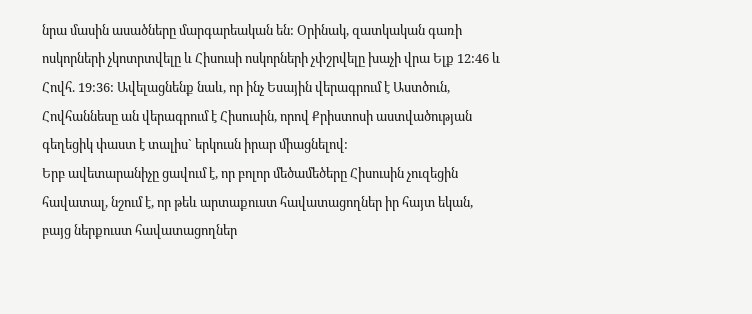նրա մասին ասածները մարգարեական են: Օրինակ, զատկական գառի ոսկորների չկոտրտվելը և Հիսուսի ոսկորների չփշրվելը խաչի վրա Ելք 12:46 և Հովհ. 19:36: Ավելացնենք նաև, որ ինչ Եսային վերագրում է Աստծուն, Հովհաննեսը ան վերագրում է Հիսուսին, որով Քրիստոսի աստվածության գեղեցիկ փաստ է տալիս` երկուսն իրար միացնելով:
Երբ ավետարանիչը ցավում է, որ բոլոր մեծամեծերը Հիսուսին չուզեցին հավատալ, նշում է, որ թեև արտաքուստ հավատացողներ իր հայտ եկան, բայց ներքուստ հավատացողներ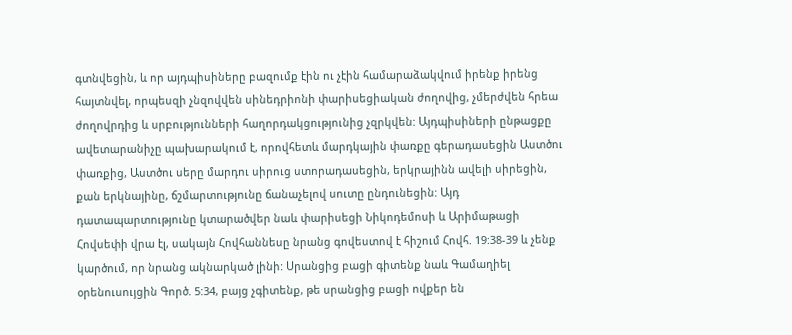գտնվեցին, և որ այդպիսիները բազումք էին ու չէին համարաձակվում իրենք իրենց հայտնվել, որպեսզի չնզովվեն սինեդրիոնի փարիսեցիական ժողովից, չմերժվեն հրեա ժողովրդից և սրբությունների հաղորդակցությունից չզրկվեն: Այդպիսիների ընթացքը ավետարանիչը պախարակում է, որովհետև մարդկային փառքը գերադասեցին Աստծու փառքից, Աստծու սերը մարդու սիրուց ստորադասեցին, երկրայինն ավելի սիրեցին, քան երկնայինը, ճշմարտությունը ճանաչելով սուտը ընդունեցին: Այդ դատապարտությունը կտարածվեր նաև փարիսեցի Նիկոդեմոսի և Արիմաթացի Հովսեփի վրա էլ, սակայն Հովհաննեսը նրանց գովեստով է հիշում Հովհ. 19:38-39 և չենք կարծում, որ նրանց ակնարկած լինի: Սրանցից բացի գիտենք նաև Գամաղիել օրենուսույցին Գործ. 5:34, բայց չգիտենք, թե սրանցից բացի ովքեր են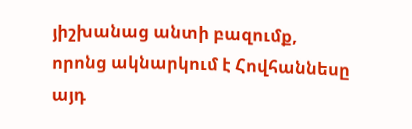յիշխանաց անտի բազումք, որոնց ակնարկում է Հովհաննեսը այդ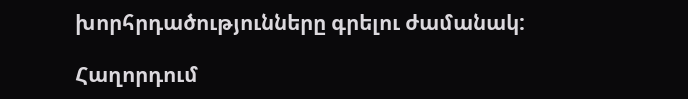խորհրդածությունները գրելու ժամանակ:

Հաղորդում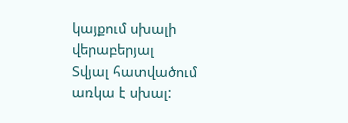կայքում սխալի վերաբերյալ
Տվյալ հատվածում առկա է սխալ: